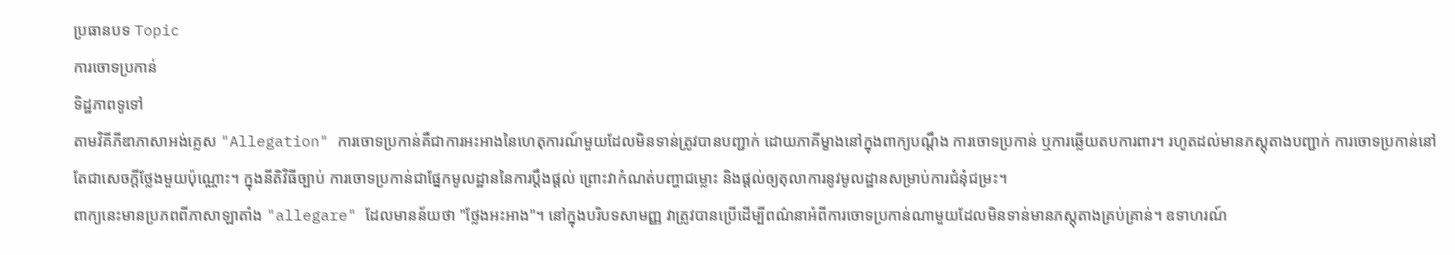ប្រធានបទ Topic
ការចោទប្រកាន់
ទិដ្ឋភាពទូទៅ
តាមវិគីភីឌាភាសាអង់គ្លេស "Allegation" ការចោទប្រកាន់គឺជាការអះអាងនៃហេតុការណ៍មួយដែលមិនទាន់ត្រូវបានបញ្ជាក់ ដោយភាគីម្ខាងនៅក្នុងពាក្យបណ្តឹង ការចោទប្រកាន់ ឬការឆ្លើយតបការពារ។ រហូតដល់មានភស្តុតាងបញ្ជាក់ ការចោទប្រកាន់នៅតែជាសេចក្តីថ្លែងមួយប៉ុណ្ណោះ។ ក្នុងនីតិវិធីច្បាប់ ការចោទប្រកាន់ជាផ្នែកមូលដ្ឋាននៃការប្តឹងផ្តល់ ព្រោះវាកំណត់បញ្ហាជម្លោះ និងផ្តល់ឲ្យតុលាការនូវមូលដ្ឋានសម្រាប់ការជំនុំជម្រះ។
ពាក្យនេះមានប្រភពពីភាសាឡាតាំង "allegare" ដែលមានន័យថា "ថ្លែងអះអាង"។ នៅក្នុងបរិបទសាមញ្ញ វាត្រូវបានប្រើដើម្បីពណ៌នាអំពីការចោទប្រកាន់ណាមួយដែលមិនទាន់មានភស្តុតាងគ្រប់គ្រាន់។ ឧទាហរណ៍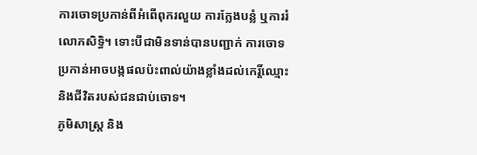ការចោទប្រកាន់ពីអំពើពុករលួយ ការក្លែងបន្លំ ឬការរំលោភសិទ្ធិ។ ទោះបីជាមិនទាន់បានបញ្ជាក់ ការចោទប្រកាន់អាចបង្កផលប៉ះពាល់យ៉ាងខ្លាំងដល់កេរ្តិ៍ឈ្មោះ និងជីវិតរបស់ជនជាប់ចោទ។
ភូមិសាស្ត្រ និង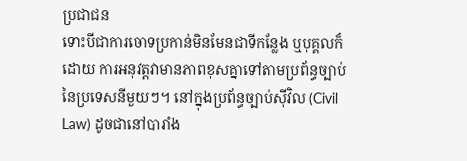ប្រជាជន
ទោះបីជាការចោទប្រកាន់មិនមែនជាទីកន្លែង ឬបុគ្គលក៏ដោយ ការអនុវត្តវាមានភាពខុសគ្នាទៅតាមប្រព័ន្ធច្បាប់នៃប្រទេសនីមួយៗ។ នៅក្នុងប្រព័ន្ធច្បាប់ស៊ីវិល (Civil Law) ដូចជានៅបារាំង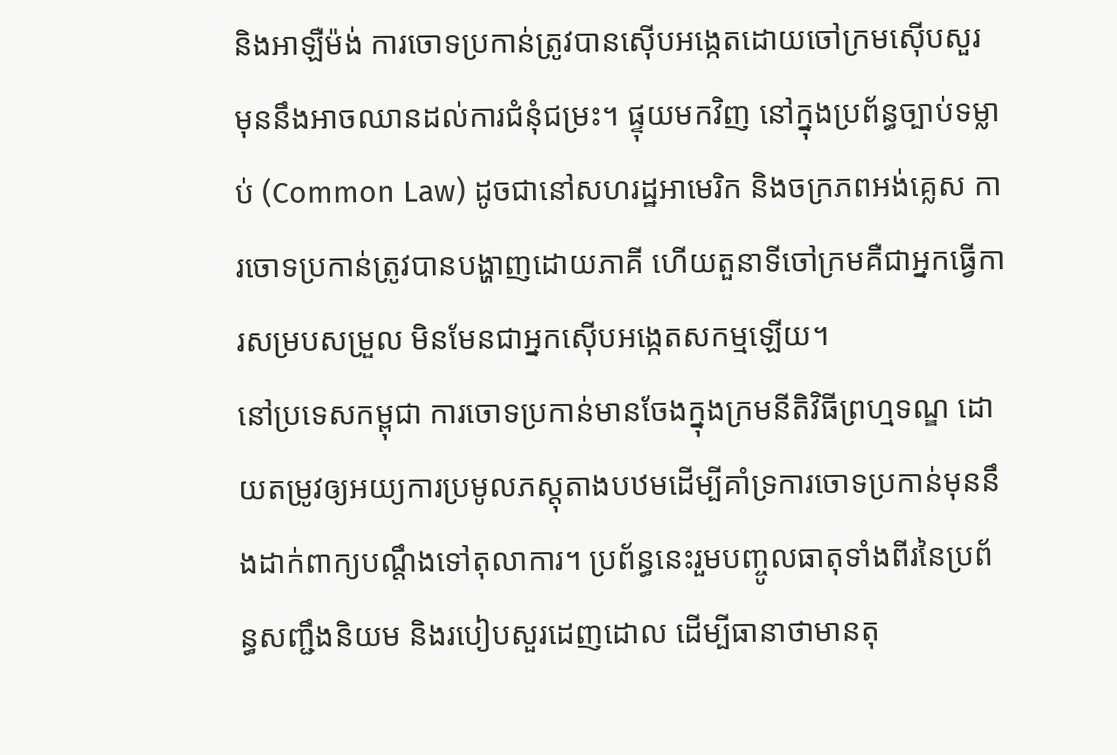និងអាឡឺម៉ង់ ការចោទប្រកាន់ត្រូវបានស៊ើបអង្កេតដោយចៅក្រមស៊ើបសួរ មុននឹងអាចឈានដល់ការជំនុំជម្រះ។ ផ្ទុយមកវិញ នៅក្នុងប្រព័ន្ធច្បាប់ទម្លាប់ (Common Law) ដូចជានៅសហរដ្ឋអាមេរិក និងចក្រភពអង់គ្លេស ការចោទប្រកាន់ត្រូវបានបង្ហាញដោយភាគី ហើយតួនាទីចៅក្រមគឺជាអ្នកធ្វើការសម្របសម្រួល មិនមែនជាអ្នកស៊ើបអង្កេតសកម្មឡើយ។
នៅប្រទេសកម្ពុជា ការចោទប្រកាន់មានចែងក្នុងក្រមនីតិវិធីព្រហ្មទណ្ឌ ដោយតម្រូវឲ្យអយ្យការប្រមូលភស្តុតាងបឋមដើម្បីគាំទ្រការចោទប្រកាន់មុននឹងដាក់ពាក្យបណ្តឹងទៅតុលាការ។ ប្រព័ន្ធនេះរួមបញ្ចូលធាតុទាំងពីរនៃប្រព័ន្ធសញ្ជឹងនិយម និងរបៀបសួរដេញដោល ដើម្បីធានាថាមានតុ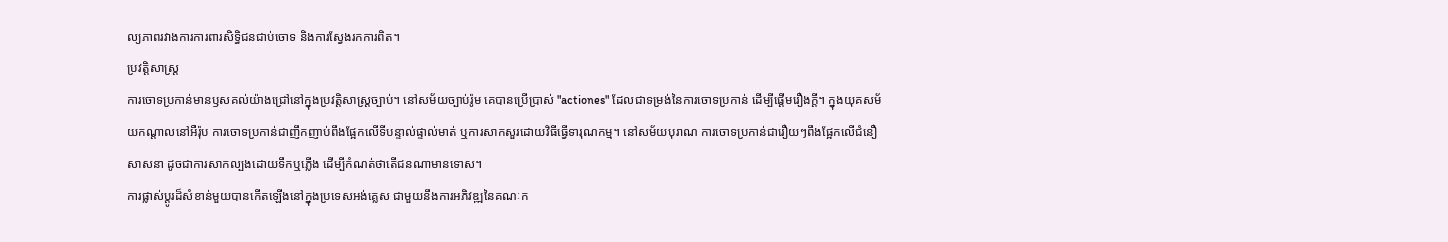ល្យភាពរវាងការការពារសិទ្ធិជនជាប់ចោទ និងការស្វែងរកការពិត។
ប្រវត្តិសាស្ត្រ
ការចោទប្រកាន់មានឫសគល់យ៉ាងជ្រៅនៅក្នុងប្រវត្តិសាស្រ្តច្បាប់។ នៅសម័យច្បាប់រ៉ូម គេបានប្រើប្រាស់ "actiones" ដែលជាទម្រង់នៃការចោទប្រកាន់ ដើម្បីផ្តើមរឿងក្តី។ ក្នុងយុគសម័យកណ្តាលនៅអឺរ៉ុប ការចោទប្រកាន់ជាញឹកញាប់ពឹងផ្អែកលើទីបន្ទាល់ផ្ទាល់មាត់ ឬការសាកសួរដោយវិធីធ្វើទារុណកម្ម។ នៅសម័យបុរាណ ការចោទប្រកាន់ជារឿយៗពឹងផ្អែកលើជំនឿសាសនា ដូចជាការសាកល្បងដោយទឹកឬភ្លើង ដើម្បីកំណត់ថាតើជនណាមានទោស។
ការផ្លាស់ប្តូរដ៏សំខាន់មួយបានកើតឡើងនៅក្នុងប្រទេសអង់គ្លេស ជាមួយនឹងការអភិវឌ្ឍនៃគណៈក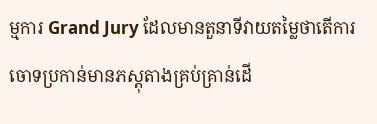ម្មការ Grand Jury ដែលមានតួនាទីវាយតម្លៃថាតើការចោទប្រកាន់មានភស្តុតាងគ្រប់គ្រាន់ដើ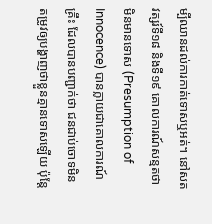ម្បីឈានដល់ការកាត់ទោសឬអត់។ នៅសតវត្សរ៍ទី១៨ និងទី១៩ គោលការណ៍សន្មតថាមិនមានទោស (Presumption of Innocence) បានក្លាយជាគោលការណ៍គ្រឹះ ដែលបានបញ្ជាក់ថា ជនជាប់ចោទមិនតម្រូវឲ្យបង្ហាញថាខ្លួនគ្មានទោសឡើយ ប៉ុន្តែ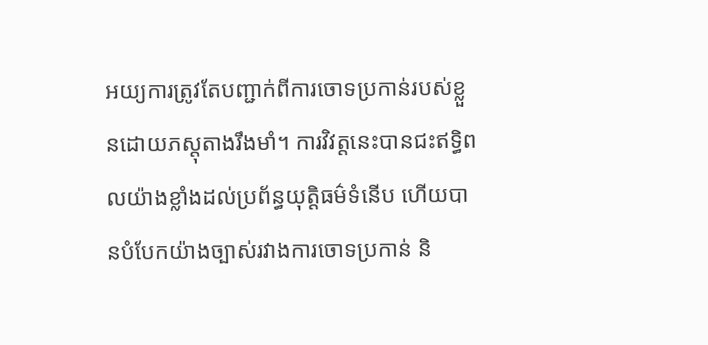អយ្យការត្រូវតែបញ្ជាក់ពីការចោទប្រកាន់របស់ខ្លួនដោយភស្តុតាងរឹងមាំ។ ការវិវត្តនេះបានជះឥទ្ធិពលយ៉ាងខ្លាំងដល់ប្រព័ន្ធយុត្តិធម៌ទំនើប ហើយបានបំបែកយ៉ាងច្បាស់រវាងការចោទប្រកាន់ និ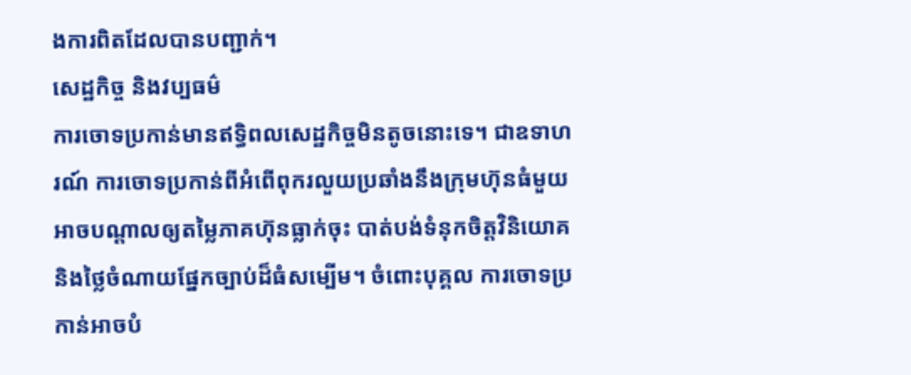ងការពិតដែលបានបញ្ជាក់។
សេដ្ឋកិច្ច និងវប្បធម៌
ការចោទប្រកាន់មានឥទ្ធិពលសេដ្ឋកិច្ចមិនតូចនោះទេ។ ជាឧទាហរណ៍ ការចោទប្រកាន់ពីអំពើពុករលួយប្រឆាំងនឹងក្រុមហ៊ុនធំមួយអាចបណ្តាលឲ្យតម្លៃភាគហ៊ុនធ្លាក់ចុះ បាត់បង់ទំនុកចិត្តវិនិយោគ និងថ្លៃចំណាយផ្នែកច្បាប់ដ៏ធំសម្បើម។ ចំពោះបុគ្គល ការចោទប្រកាន់អាចបំ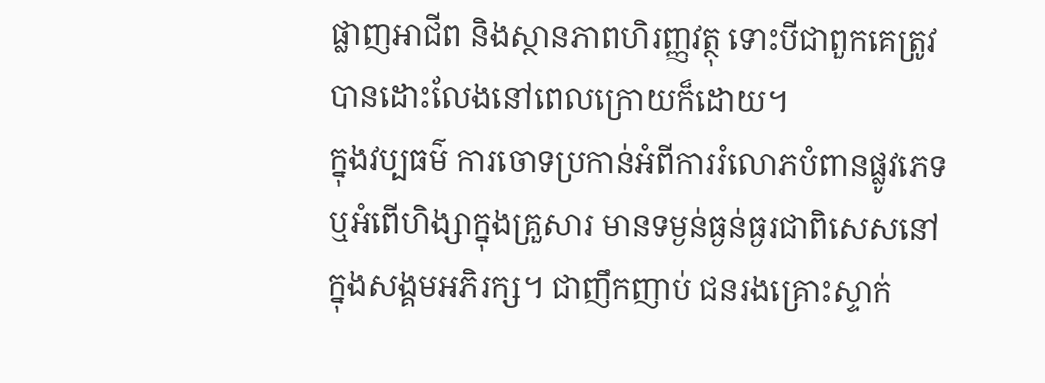ផ្លាញអាជីព និងស្ថានភាពហិរញ្ញវត្ថុ ទោះបីជាពួកគេត្រូវបានដោះលែងនៅពេលក្រោយក៏ដោយ។
ក្នុងវប្បធម៌ ការចោទប្រកាន់អំពីការរំលោភបំពានផ្លូវភេទ ឬអំពើហិង្សាក្នុងគ្រួសារ មានទម្ងន់ធ្ងន់ធ្ងរជាពិសេសនៅក្នុងសង្គមអភិរក្ស។ ជាញឹកញាប់ ជនរងគ្រោះស្ទាក់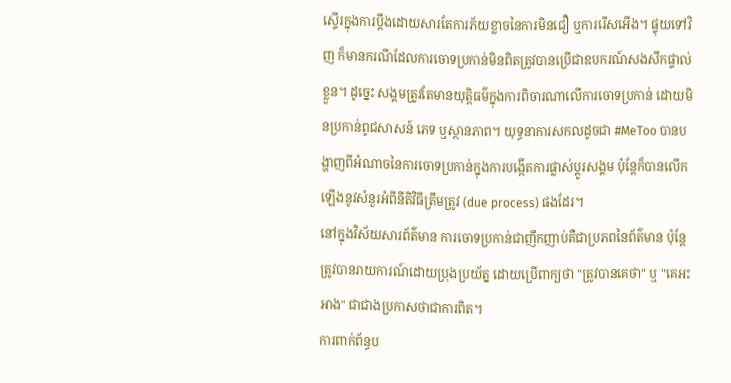ស្ទើរក្នុងការប្តឹងដោយសារតែការភ័យខ្លាចនៃការមិនជឿ ឬការរើសអើង។ ផ្ទុយទៅវិញ ក៏មានករណីដែលការចោទប្រកាន់មិនពិតត្រូវបានប្រើជាឧបករណ៍សងសឹកផ្ទាល់ខ្លួន។ ដូច្នេះ សង្គមត្រូវតែមានយុត្តិធម៌ក្នុងការពិចារណាលើការចោទប្រកាន់ ដោយមិនប្រកាន់ពូជសាសន៍ ភេទ ឬស្ថានភាព។ យុទ្ធនាការសកលដូចជា #MeToo បានបង្ហាញពីអំណាចនៃការចោទប្រកាន់ក្នុងការបង្កើតការផ្លាស់ប្តូរសង្គម ប៉ុន្តែក៏បានលើកឡើងនូវសំនួរអំពីនីតិវិធីត្រឹមត្រូវ (due process) ផងដែរ។
នៅក្នុងវិស័យសារព័ត៌មាន ការចោទប្រកាន់ជាញឹកញាប់គឺជាប្រភពនៃព័ត៌មាន ប៉ុន្តែត្រូវបានរាយការណ៍ដោយប្រុងប្រយ័ត្ន ដោយប្រើពាក្យថា "ត្រូវបានគេថា" ឬ "គេអះអាង" ជាជាងប្រកាសថាជាការពិត។
ការពាក់ព័ន្ធប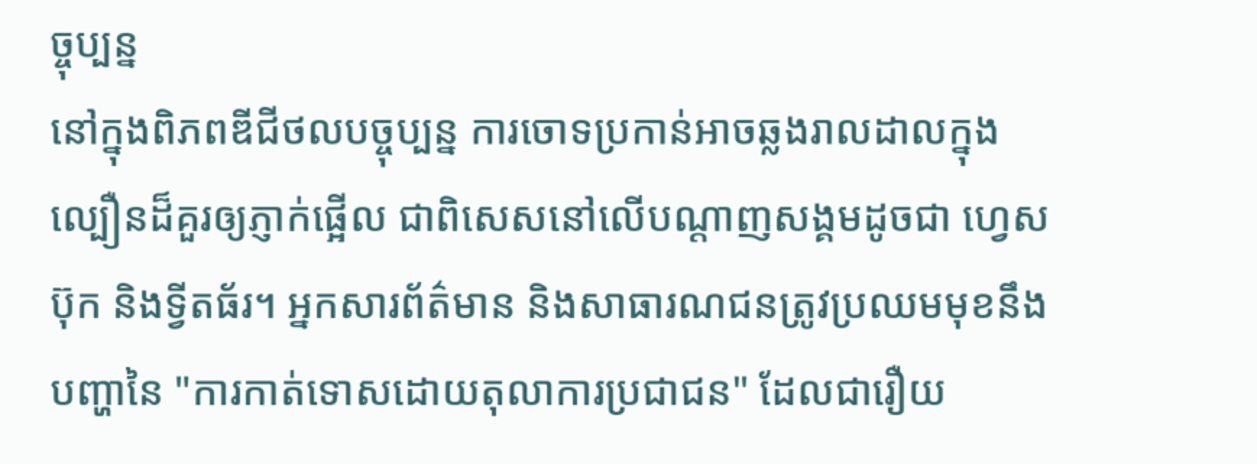ច្ចុប្បន្ន
នៅក្នុងពិភពឌីជីថលបច្ចុប្បន្ន ការចោទប្រកាន់អាចឆ្លងរាលដាលក្នុងល្បឿនដ៏គួរឲ្យភ្ញាក់ផ្អើល ជាពិសេសនៅលើបណ្តាញសង្គមដូចជា ហ្វេសប៊ុក និងទ្វីតធ័រ។ អ្នកសារព័ត៌មាន និងសាធារណជនត្រូវប្រឈមមុខនឹងបញ្ហានៃ "ការកាត់ទោសដោយតុលាការប្រជាជន" ដែលជារឿយ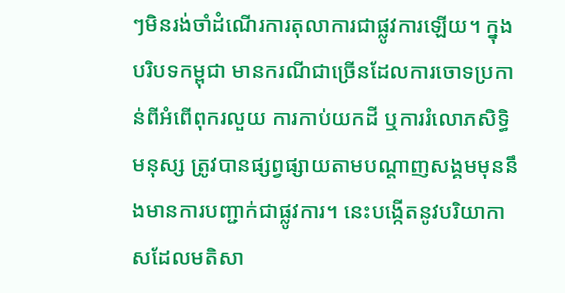ៗមិនរង់ចាំដំណើរការតុលាការជាផ្លូវការឡើយ។ ក្នុងបរិបទកម្ពុជា មានករណីជាច្រើនដែលការចោទប្រកាន់ពីអំពើពុករលួយ ការកាប់យកដី ឬការរំលោភសិទ្ធិមនុស្ស ត្រូវបានផ្សព្វផ្សាយតាមបណ្តាញសង្គមមុននឹងមានការបញ្ជាក់ជាផ្លូវការ។ នេះបង្កើតនូវបរិយាកាសដែលមតិសា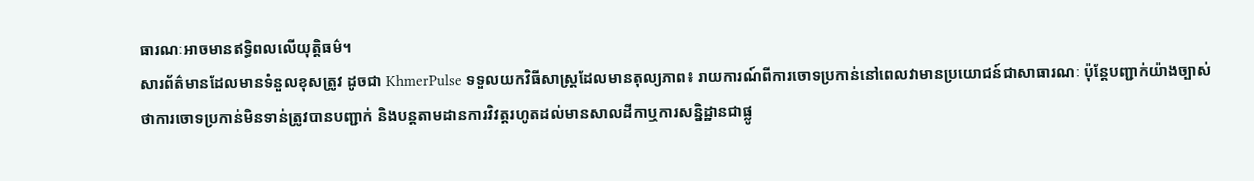ធារណៈអាចមានឥទ្ធិពលលើយុត្តិធម៌។
សារព័ត៌មានដែលមានទំនួលខុសត្រូវ ដូចជា KhmerPulse ទទួលយកវិធីសាស្ត្រដែលមានតុល្យភាព៖ រាយការណ៍ពីការចោទប្រកាន់នៅពេលវាមានប្រយោជន៍ជាសាធារណៈ ប៉ុន្តែបញ្ជាក់យ៉ាងច្បាស់ថាការចោទប្រកាន់មិនទាន់ត្រូវបានបញ្ជាក់ និងបន្តតាមដានការវិវត្តរហូតដល់មានសាលដីកាឬការសន្និដ្ឋានជាផ្លូ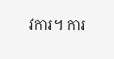វការ។ ការ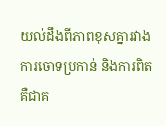យល់ដឹងពីភាពខុសគ្នារវាងការចោទប្រកាន់ និងការពិត គឺជាគ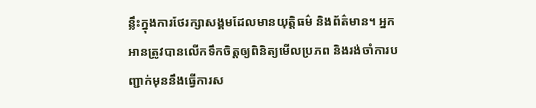ន្លឹះក្នុងការថែរក្សាសង្គមដែលមានយុត្តិធម៌ និងព័ត៌មាន។ អ្នកអានត្រូវបានលើកទឹកចិត្តឲ្យពិនិត្យមើលប្រភព និងរង់ចាំការបញ្ជាក់មុននឹងធ្វើការស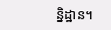ន្និដ្ឋាន។